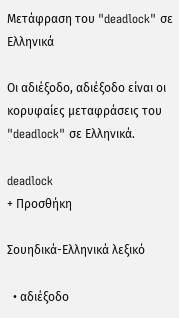Μετάφραση του "deadlock" σε Ελληνικά

Οι αδιέξοδο, αδιέξοδo είναι οι κορυφαίες μεταφράσεις του "deadlock" σε Ελληνικά.

deadlock
+ Προσθήκη

Σουηδικά-Ελληνικά λεξικό

  • αδιέξοδο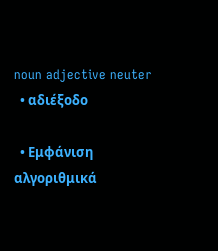noun adjective neuter
  • αδιέξοδo

  • Εμφάνιση αλγοριθμικά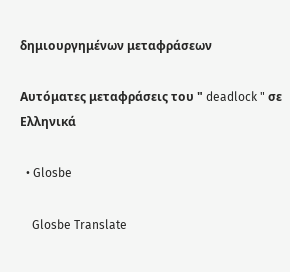δημιουργημένων μεταφράσεων

Αυτόματες μεταφράσεις του " deadlock " σε Ελληνικά

  • Glosbe

    Glosbe Translate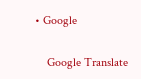• Google

    Google Translate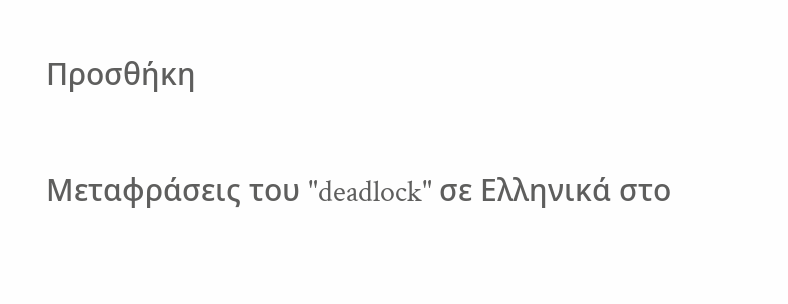Προσθήκη

Μεταφράσεις του "deadlock" σε Ελληνικά στο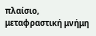πλαίσιο, μεταφραστική μνήμη